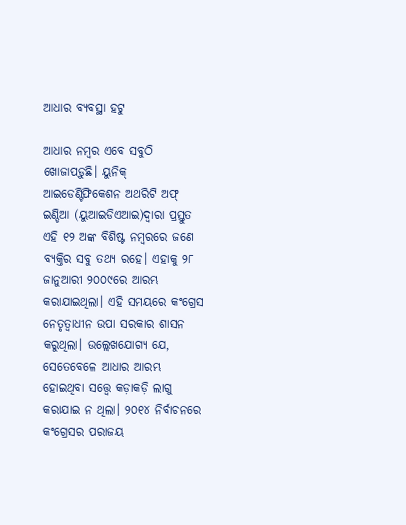ଆଧାର ବ୍ୟବସ୍ଥା ହଟୁ

ଆଧାର ନମ୍ବର ଏବେ ସବୁଠି ଖୋଜାପଡ଼ୁଛି। ୟୁନିକ୍‌ ଆଇଡେଣ୍ଟିଫିକେଶନ ଅଥରିଟି ଅଫ୍‌ ଇଣ୍ଡିଆ (ୟୁଆଇଡିଏଆଇ)ଦ୍ୱାରା ପ୍ରସ୍ତୁତ ଏହି ୧୨ ଅଙ୍କ ବିଶିଷ୍ଟ ନମ୍ବରରେ ଜଣେ ବ୍ୟକ୍ତିର ସବୁ ତଥ୍ୟ ରହେ। ଏହାକୁ ୨୮ ଜାନୁଆରୀ ୨୦୦୯ରେ ଆରମ୍ଭ କରାଯାଇଥିଲା। ଏହି ସମୟରେ କଂଗ୍ରେସ ନେତୃତ୍ୱାଧୀନ ଉପା ସରକାର ଶାସନ କରୁଥିଲା। ଉଲ୍ଲେଖଯୋଗ୍ୟ ଯେ, ସେତେବେଳେ ଆଧାର ଆରମ୍ଭ ହୋଇଥିବା ସତ୍ତ୍ୱେ କଡ଼ାକଡ଼ି ଲାଗୁ କରାଯାଇ ନ ଥିଲା। ୨୦୧୪ ନିର୍ବାଚନରେ କଂଗ୍ରେସର ପରାଜୟ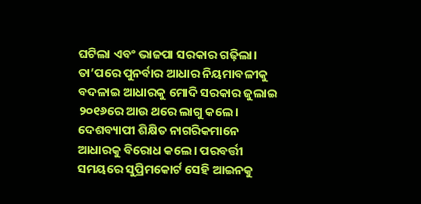ଘଟିଲା ଏବଂ ଭାଜପା ସରକାର ଗଢ଼ିଲା। ତା’ପରେ ପୁନର୍ବାର ଆଧାର ନିୟମାବଳୀକୁ ବଦଳାଇ ଆଧାରକୁ ମୋଦି ସରକାର ଜୁଲାଇ ୨୦୧୬ରେ ଆଉ ଥରେ ଲାଗୁ କଲେ। ଦେଶବ୍ୟାପୀ ଶିକ୍ଷିତ ନାଗରିକମାନେ ଆଧାରକୁ ବିରୋଧ କଲେ। ପରବର୍ତ୍ତୀ ସମୟରେ ସୁପ୍ରିମକୋର୍ଟ ସେହି ଆଇନକୁ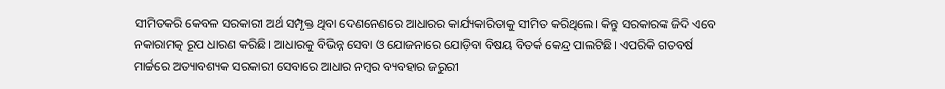ସୀମିତକରି କେବଳ ସରକାରୀ ଅର୍ଥ ସମ୍ପୃକ୍ତ ଥିବା ଦେଣନେଣରେ ଆଧାରର କାର୍ଯ୍ୟକାରିତାକୁ ସୀମିତ କରିଥିଲେ। କିନ୍ତୁ ସରକାରଙ୍କ ଜିଦି ଏବେ ନକାରାମତ୍କ ରୂପ ଧାରଣ କରିଛି। ଆଧାରକୁ ବିଭିନ୍ନ ସେବା ଓ ଯୋଜନାରେ ଯୋଡ଼ିବା ବିଷୟ ବିତର୍କ କେନ୍ଦ୍ର ପାଲଟିଛି। ଏପରିକି ଗତବର୍ଷ ମାର୍ଚ୍ଚରେ ଅତ୍ୟାବଶ୍ୟକ ସରକାରୀ ସେବାରେ ଆଧାର ନମ୍ବର ବ୍ୟବହାର ଜରୁରୀ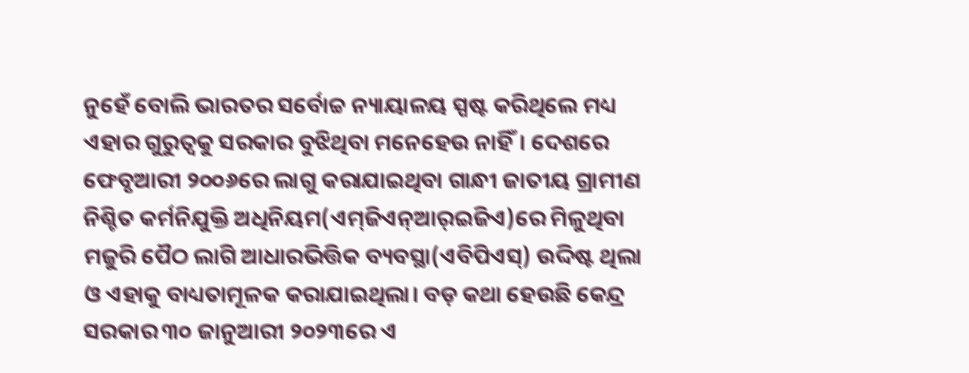ନୁହେଁ ବୋଲି ଭାରତର ସର୍ବୋଚ୍ଚ ନ୍ୟାୟାଳୟ ସ୍ପଷ୍ଟ କରିଥିଲେ ମଧ୍ୟ ଏହାର ଗୁରୁତ୍ୱକୁ ସରକାର ବୁଝିଥିବା ମନେହେଉ ନାହିଁ। ଦେଶରେ ଫେବୃଆରୀ ୨୦୦୬ରେ ଲାଗୁ କରାଯାଇଥିବା ଗାନ୍ଧୀ ଜାତୀୟ ଗ୍ରାମୀଣ ନିଶ୍ଚିତ କର୍ମନିଯୁକ୍ତି ଅଧିନିୟମ(ଏମ୍‌ଜିଏନ୍‌ଆର୍‌ଇଜିଏ)ରେ ମିଳୁଥିବା ମଜୁରି ପୈଠ ଲାଗି ଆଧାରଭିତ୍ତିକ ବ୍ୟବସ୍ଥା(ଏବିପିଏସ୍‌) ଉଦ୍ଦିଷ୍ଟ ଥିଲା ଓ ଏହାକୁ ବାଧ୍ୟତାମୂଳକ କରାଯାଇଥିଲା। ବଡ଼ କଥା ହେଉଛି କେନ୍ଦ୍ର ସରକାର ୩୦ ଜାନୁଆରୀ ୨୦୨୩ରେ ଏ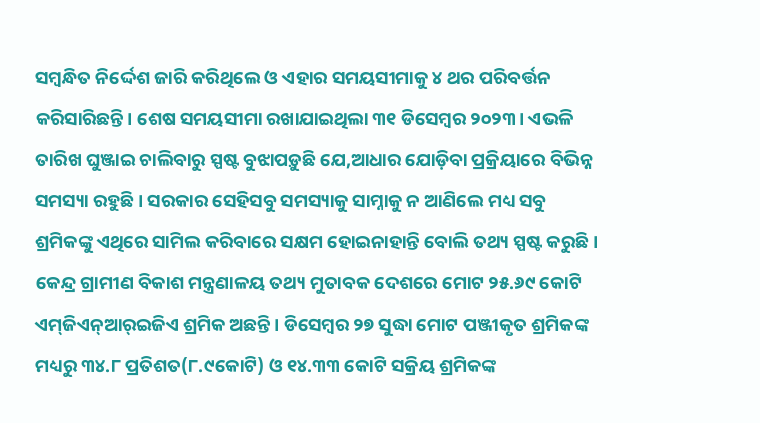ସମ୍ବନ୍ଧିତ ନିର୍ଦ୍ଦେଶ ଜାରି କରିଥିଲେ ଓ ଏହାର ସମୟସୀମାକୁ ୪ ଥର ପରିବର୍ତ୍ତନ କରିସାରିଛନ୍ତି। ଶେଷ ସମୟସୀମା ରଖାଯାଇଥିଲା ୩୧ ଡିସେମ୍ବର ୨୦୨୩। ଏଭଳି ତାରିଖ ଘୁଞ୍ଜାଇ ଚାଲିବାରୁ ସ୍ପଷ୍ଟ ବୁଝାପଡ଼ୁଛି ଯେ,ଆଧାର ଯୋଡ଼ିବା ପ୍ରକ୍ରିୟାରେ ବିଭିନ୍ନ ସମସ୍ୟା ରହୁଛି। ସରକାର ସେହିସବୁ ସମସ୍ୟାକୁ ସାମ୍ନାକୁ ନ ଆଣିଲେ ମଧ୍ୟ ସବୁ ଶ୍ରମିକଙ୍କୁ ଏଥିରେ ସାମିଲ କରିବାରେ ସକ୍ଷମ ହୋଇନାହାନ୍ତି ବୋଲି ତଥ୍ୟ ସ୍ପଷ୍ଟ କରୁଛି। କେନ୍ଦ୍ର ଗ୍ରାମୀଣ ବିକାଶ ମନ୍ତ୍ରଣାଳୟ ତଥ୍ୟ ମୁତାବକ ଦେଶରେ ମୋଟ ୨୫.୬୯ କୋଟି ଏମ୍‌ଜିଏନ୍‌ଆର୍‌ଇଜିଏ ଶ୍ରମିକ ଅଛନ୍ତି। ଡିସେମ୍ବର ୨୭ ସୁଦ୍ଧା ମୋଟ ପଞ୍ଜୀକୃତ ଶ୍ରମିକଙ୍କ ମଧ୍ୟରୁ ୩୪.୮ ପ୍ରତିଶତ(୮.୯କୋଟି) ଓ ୧୪.୩୩ କୋଟି ସକ୍ରିୟ ଶ୍ରମିକଙ୍କ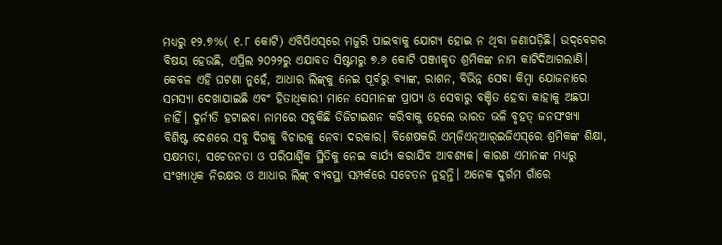ମଧ୍ୟରୁ ୧୨.୭%( ୧.୮ କୋଟି) ଏବିପିଏସ୍‌ରେ ମଜୁରି ପାଇବାକୁ ଯୋଗ୍ୟ ହୋଇ ନ ଥିବା ଜଣାପଡ଼ିଛି। ଉଦ୍‌ବେଗର ବିଷୟ ହେଉଛି, ଏପ୍ରିଲ ୨୦୨୨ରୁ ଏଯାବତ ସିଷ୍ଟମରୁ ୭.୬ କୋଟି ପଞ୍ଜୀକୃତ ଶ୍ରମିକଙ୍କ ନାମ କାଟିଦିଆଗଲାଣି। କେବଳ ଏହି ଘଟଣା ନୁହେଁ, ଆଧାର ଲିଙ୍କ୍‌କୁ ନେଇ ପୂର୍ବରୁ ବ୍ୟାଙ୍କ, ରାଶନ, ବିଭିନ୍ନ ସେବା କିମ୍ବା ଯୋଜନାରେ ସମସ୍ୟା ଦେଖାଯାଇଛି ଏବଂ ହିତାଧିକାରୀ ମାନେ ସେମାନଙ୍କ ପ୍ରାପ୍ୟ ଓ ସେବାରୁ ବଞ୍ଚିତ ହେବା କାହାକୁ ଅଛପା ନାହିଁ। ଦୁର୍ନୀତି ହଟାଇବା ନାମରେ ସବୁକିଛି ଡିଜିଟାଇଶନ କରିବାକୁ ହେଲେ ଭାରତ ଭଳି ବୃହତ୍‌ ଜନସଂଖ୍ୟା ବିଶିଷ୍ଟ ଦେଶରେ ସବୁ ଦିଗକୁ ବିଚାରକୁ ନେବା ଦରକାର। ବିଶେଷକରି ଏମ୍‌ଜିଏନ୍‌ଆର୍‌ଇଜିଏସ୍‌ରେ ଶ୍ରମିକଙ୍କ ଶିକ୍ଷା, ସକ୍ଷମତା, ସଚେତନତା ଓ ପରିପାର୍ଶ୍ୱିକ ସ୍ଥିତିକୁ ନେଇ କାର୍ଯ୍ୟ କରାଯିବ ଆବଶ୍ୟକ। କାରଣ ଏମାନଙ୍କ ମଧ୍ୟରୁ ସଂଖ୍ୟାଧିକ ନିରକ୍ଷର ଓ ଆଧାର ଲିଙ୍କ୍‌ ବ୍ୟବସ୍ଥା ସମ୍ପର୍କରେ ସଚେତନ ନୁହନ୍ତି। ଅନେକ ଦୁର୍ଗମ ଗାଁରେ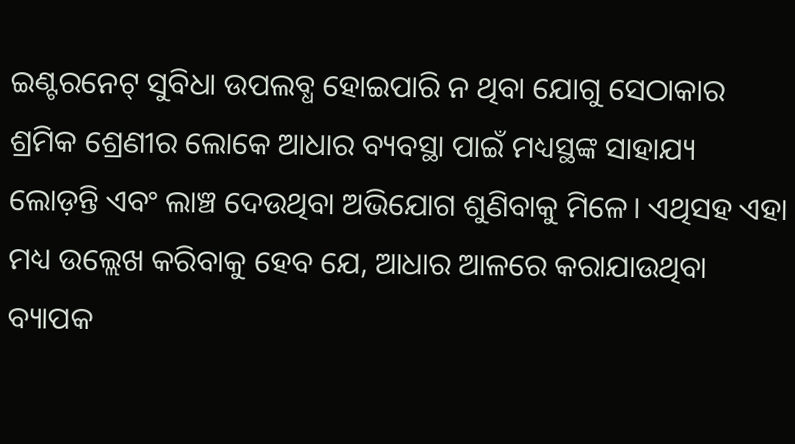ଇଣ୍ଟରନେଟ୍‌ ସୁବିଧା ଉପଲବ୍ଧ ହୋଇପାରି ନ ଥିବା ଯୋଗୁ ସେଠାକାର ଶ୍ରମିକ ଶ୍ରେଣୀର ଲୋକେ ଆଧାର ବ୍ୟବସ୍ଥା ପାଇଁ ମଧ୍ୟସ୍ଥଙ୍କ ସାହାଯ୍ୟ ଲୋଡ଼ନ୍ତି ଏବଂ ଲାଞ୍ଚ ଦେଉଥିବା ଅଭିଯୋଗ ଶୁଣିବାକୁ ମିଳେ। ଏଥିସହ ଏହା ମଧ୍ୟ ଉଲ୍ଲେଖ କରିବାକୁ ହେବ ଯେ, ଆଧାର ଆଳରେ କରାଯାଉଥିବା ବ୍ୟାପକ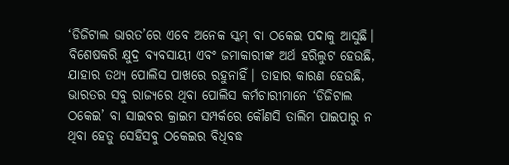‘ଡିଜିଟାଲ ଭାରତ’ରେ ଏବେ ଅନେକ ସ୍କମ୍‌ ବା ଠକେଇ ପଦାକୁ ଆସୁଛି। ବିଶେଷକରି କ୍ଷୁଦ୍ର ବ୍ୟବସାୟୀ ଏବଂ ଜମାକାରୀଙ୍କ ଅର୍ଥ ହରିଲୁଟ ହେଉଛି, ଯାହାର ତଥ୍ୟ ପୋଲିସ ପାଖରେ ରହୁନାହିଁ। ତାହାର କାରଣ ହେଉଛି, ଭାରତର ସବୁ ରାଜ୍ୟରେ ଥିବା ପୋଲିସ କର୍ମଚାରୀମାନେ ‘ଡିଜିଟାଲ ଠକେଇ’ ବା ସାଇବର କ୍ରାଇମ ସମ୍ପର୍କରେ କୌଣସି ତାଲିମ ପାଇପାରୁ ନ ଥିବା ହେତୁ ସେହିସବୁ ଠକେଇର ବିଧିବଦ୍ଧ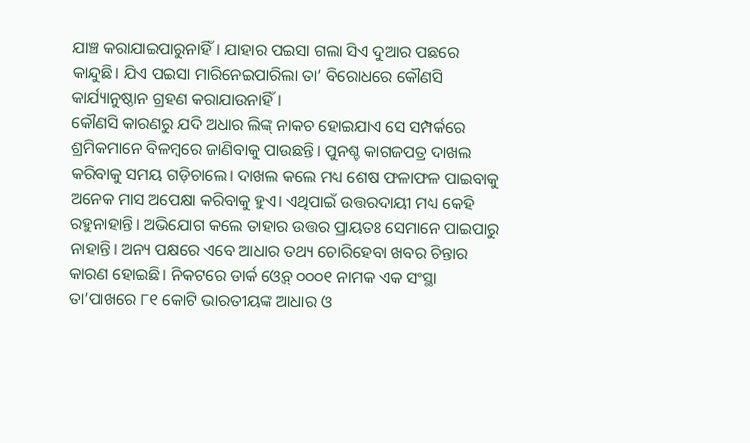ଯାଞ୍ଚ କରାଯାଇପାରୁନାହିଁ। ଯାହାର ପଇସା ଗଲା ସିଏ ଦୁଆର ପଛରେ କାନ୍ଦୁଛି। ଯିଏ ପଇସା ମାରିନେଇପାରିଲା ତା’ ବିରୋଧରେ କୌଣସି କାର୍ଯ୍ୟାନୁଷ୍ଠାନ ଗ୍ରହଣ କରାଯାଉନାହିଁ।
କୌଣସି କାରଣରୁ ଯଦି ଅଧାର ଲିଙ୍କ୍‌ ନାକଚ ହୋଇଯାଏ ସେ ସମ୍ପର୍କରେ ଶ୍ରମିକମାନେ ବିଳମ୍ବରେ ଜାଣିବାକୁ ପାଉଛନ୍ତି। ପୁନଶ୍ଚ କାଗଜପତ୍ର ଦାଖଲ କରିବାକୁ ସମୟ ଗଡ଼ିଚାଲେ। ଦାଖଲ କଲେ ମଧ୍ୟ ଶେଷ ଫଳାଫଳ ପାଇବାକୁ ଅନେକ ମାସ ଅପେକ୍ଷା କରିବାକୁ ହୁଏ। ଏଥିପାଇଁ ଉତ୍ତରଦାୟୀ ମଧ୍ୟ କେହି ରହୁନାହାନ୍ତି। ଅଭିଯୋଗ କଲେ ତାହାର ଉତ୍ତର ପ୍ରାୟତଃ ସେମାନେ ପାଇପାରୁ ନାହାନ୍ତି। ଅନ୍ୟ ପକ୍ଷରେ ଏବେ ଆଧାର ତଥ୍ୟ ଚୋରିହେବା ଖବର ଚିନ୍ତାର କାରଣ ହୋଇଛି। ନିକଟରେ ଡାର୍କ ଓ୍ବେବ୍‌ ୦୦୦୧ ନାମକ ଏକ ସଂସ୍ଥା ତା’ପାଖରେ ୮୧ କୋଟି ଭାରତୀୟଙ୍କ ଆଧାର ଓ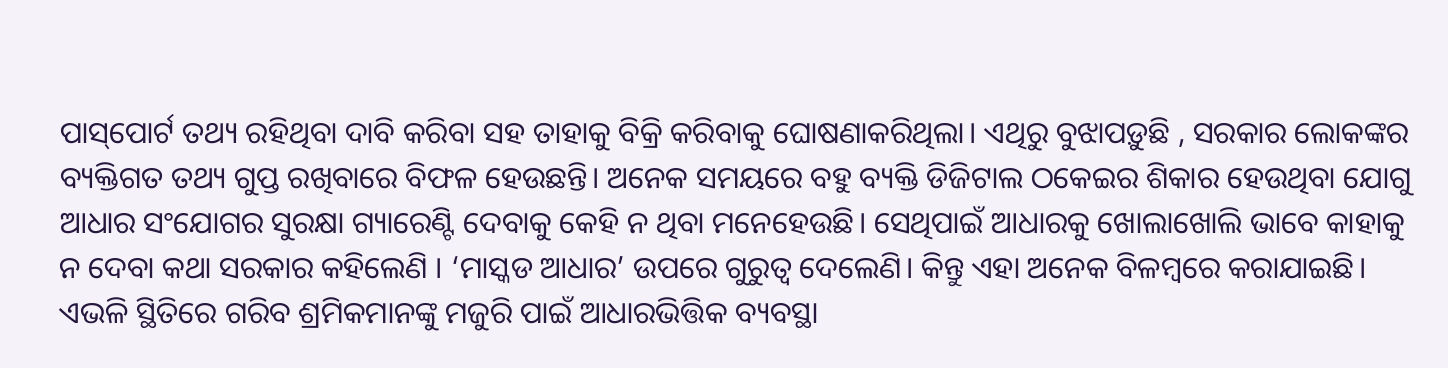ପାସ୍‌ପୋର୍ଟ ତଥ୍ୟ ରହିଥିବା ଦାବି କରିବା ସହ ତାହାକୁ ବିକ୍ରି କରିବାକୁ ଘୋଷଣାକରିଥିଲା। ଏଥିରୁ ବୁଝାପଡ଼ୁଛି , ସରକାର ଲୋକଙ୍କର ବ୍ୟକ୍ତିଗତ ତଥ୍ୟ ଗୁପ୍ତ ରଖିବାରେ ବିଫଳ ହେଉଛନ୍ତି। ଅନେକ ସମୟରେ ବହୁ ବ୍ୟକ୍ତି ଡିଜିଟାଲ ଠକେଇର ଶିକାର ହେଉଥିବା ଯୋଗୁ ଆଧାର ସଂଯୋଗର ସୁରକ୍ଷା ଗ୍ୟାରେଣ୍ଟି ଦେବାକୁ କେହି ନ ଥିବା ମନେହେଉଛି। ସେଥିପାଇଁ ଆଧାରକୁ ଖୋଲାଖୋଲି ଭାବେ କାହାକୁ ନ ଦେବା କଥା ସରକାର କହିଲେଣି । ‘ମାସ୍କଡ ଆଧାର’ ଉପରେ ଗୁରୁତ୍ୱ ଦେଲେଣି। କିନ୍ତୁ ଏହା ଅନେକ ବିଳମ୍ବରେ କରାଯାଇଛି। ଏଭଳି ସ୍ଥିତିରେ ଗରିବ ଶ୍ରମିକମାନଙ୍କୁ ମଜୁରି ପାଇଁ ଆଧାରଭିତ୍ତିକ ବ୍ୟବସ୍ଥା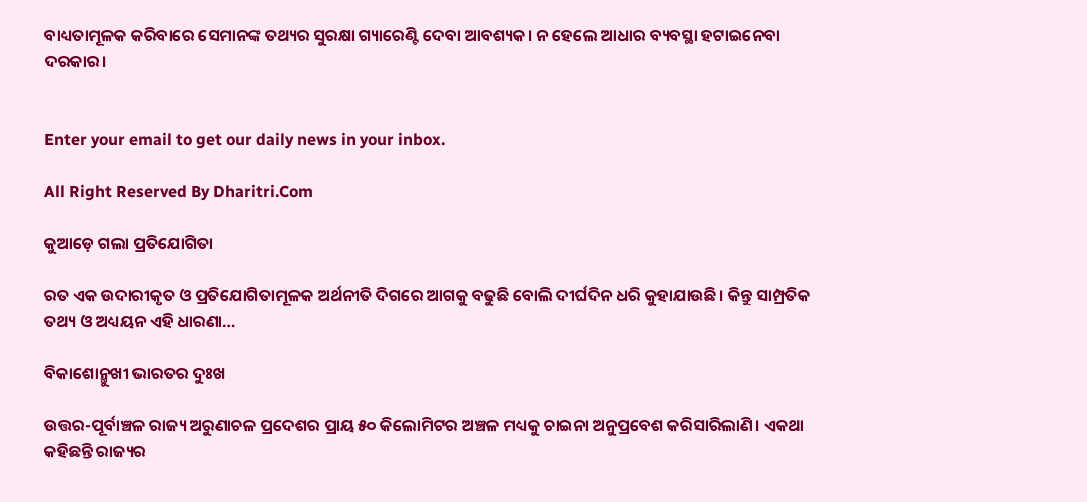ବାଧ୍ୟତାମୂଳକ କରିବାରେ ସେମାନଙ୍କ ତଥ୍ୟର ସୁରକ୍ଷା ଗ୍ୟାରେଣ୍ଟି ଦେବା ଆବଶ୍ୟକ। ନ ହେଲେ ଆଧାର ବ୍ୟବସ୍ଥା ହଟାଇନେବା ଦରକାର।


Enter your email to get our daily news in your inbox.

All Right Reserved By Dharitri.Com

କୁଆଡ଼େ ଗଲା ପ୍ରତିଯୋଗିତା

ରତ ଏକ ଉଦାରୀକୃତ ଓ ପ୍ରତିଯୋଗିତାମୂଳକ ଅର୍ଥନୀତି ଦିଗରେ ଆଗକୁ ବଢୁଛି ବୋଲି ଦୀର୍ଘଦିନ ଧରି କୁହାଯାଉଛି। କିନ୍ତୁ ସାମ୍ପ୍ରତିକ ତଥ୍ୟ ଓ ଅଧ୍ୟୟନ ଏହି ଧାରଣା…

ବିକାଶୋନ୍ମୁଖୀ ଭାରତର ଦୁଃଖ

ଉତ୍ତର-ପୂର୍ବାଞ୍ଚଳ ରାଜ୍ୟ ଅରୁଣାଚଳ ପ୍ରଦେଶର ପ୍ରାୟ ୫୦ କିଲୋମିଟର ଅଞ୍ଚଳ ମଧ୍ୟକୁ ଚାଇନା ଅନୁପ୍ରବେଶ କରିସାରିଲାଣି। ଏକଥା କହିଛନ୍ତି ରାଜ୍ୟର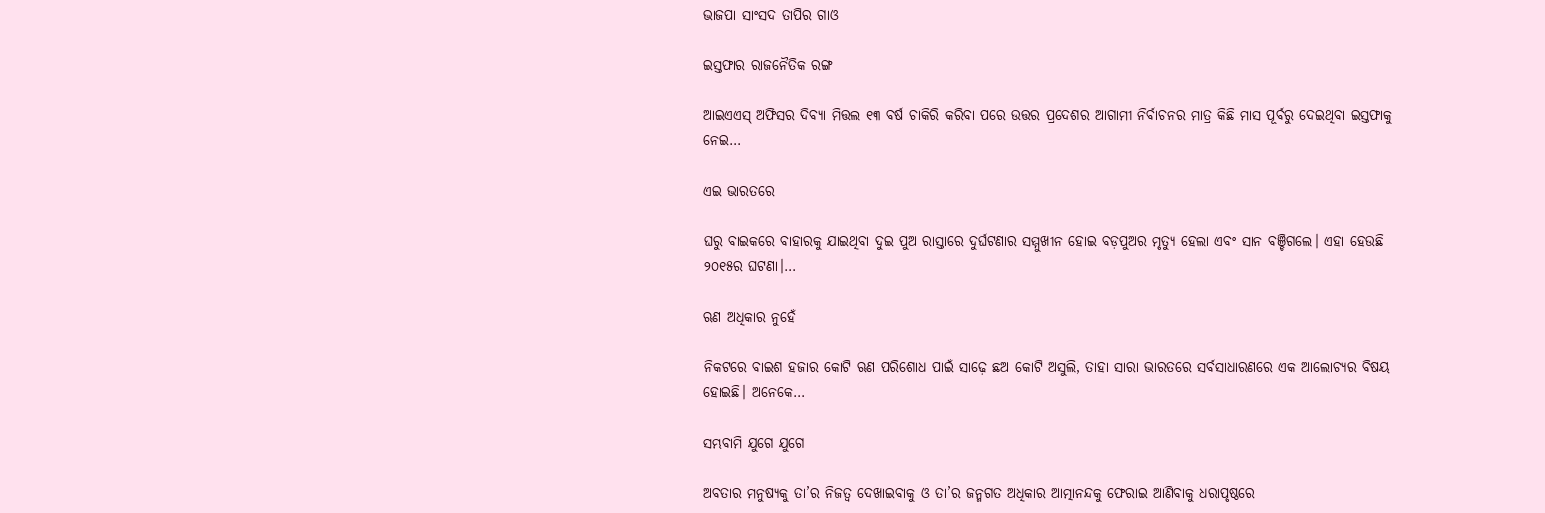ଭାଜପା ସାଂସଦ ତାପିର ଗାଓ

ଇସ୍ତଫାର ରାଜନୈତିକ ରଙ୍ଗ

ଆଇଏଏସ୍‌ ଅଫିସର ଦିବ୍ୟା ମିତ୍ତଲ ୧୩ ବର୍ଷ ଚାକିରି କରିବା ପରେ ଉତ୍ତର ପ୍ରଦେଶର ଆଗାମୀ ନିର୍ବାଚନର ମାତ୍ର କିଛି ମାସ ପୂର୍ବରୁ ଦେଇଥିବା ଇସ୍ତଫାକୁ ନେଇ…

ଏଇ ଭାରତରେ

ଘରୁ ବାଇକରେ ବାହାରକୁ ଯାଇଥିବା ଦୁଇ ପୁଅ ରାସ୍ତାରେ ଦୁର୍ଘଟଣାର ସମ୍ମୁଖୀନ ହୋଇ ବଡ଼ପୁଅର ମୃତ୍ୟୁ ହେଲା ଏବଂ ସାନ ବଞ୍ଚିଗଲେ। ଏହା ହେଉଛି ୨୦୧୫ର ଘଟଣା।…

ଋଣ ଅଧିକାର ନୁହେଁ

ନିକଟରେ ବାଇଶ ହଜାର କୋଟି ଋଣ ପରିଶୋଧ ପାଇଁ ସାଢ଼େ ଛଅ କୋଟି ଅସୁଲି, ତାହା ସାରା ଭାରତରେ ସର୍ବସାଧାରଣରେ ଏକ ଆଲୋଚ୍ୟର ବିଷୟ ହୋଇଛି। ଅନେକେ…

ସମ୍ଭବାମି ଯୁଗେ ଯୁଗେ

ଅବତାର ମନୁଷ୍ୟକୁ ତା’ର ନିଜତ୍ୱ ଦେଖାଇବାକୁ ଓ ତା’ର ଜନ୍ମଗତ ଅଧିକାର ଆତ୍ମାନନ୍ଦକୁ ଫେରାଇ ଆଣିବାକୁ ଧରାପୃଷ୍ଠରେ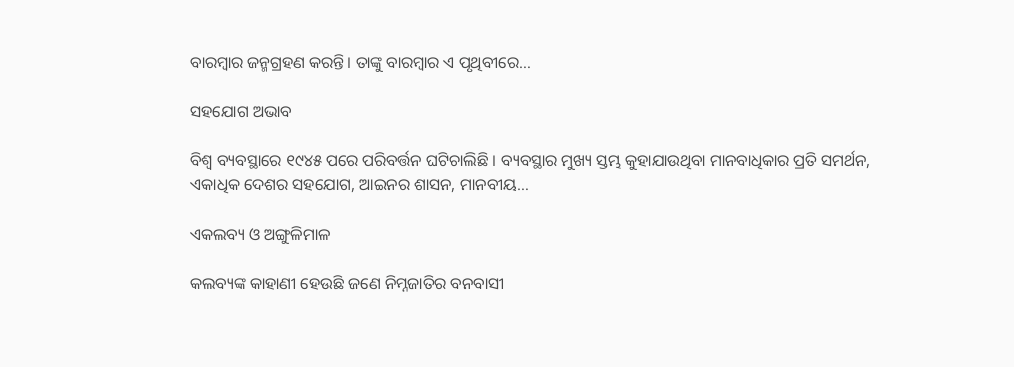ବାରମ୍ବାର ଜନ୍ମଗ୍ରହଣ କରନ୍ତି। ତାଙ୍କୁ ବାରମ୍ବାର ଏ ପୃଥିବୀରେ…

ସହଯୋଗ ଅଭାବ

ବିଶ୍ୱ ବ୍ୟବସ୍ଥାରେ ୧୯୪୫ ପରେ ପରିବର୍ତ୍ତନ ଘଟିଚାଲିଛି । ବ୍ୟବସ୍ଥାର ମୁଖ୍ୟ ସ୍ତମ୍ଭ କୁହାଯାଉଥିବା ମାନବାଧିକାର ପ୍ରତି ସମର୍ଥନ, ଏକାଧିକ ଦେଶର ସହଯୋଗ, ଆଇନର ଶାସନ, ମାନବୀୟ…

ଏକଲବ୍ୟ ଓ ଅଙ୍ଗୁଳିମାଳ

କଲବ୍ୟଙ୍କ କାହାଣୀ ହେଉଛି ଜଣେ ନିମ୍ନଜାତିର ବନବାସୀ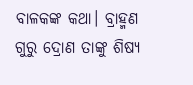ବାଳକଙ୍କ କଥା। ବ୍ରାହ୍ମଣ ଗୁରୁ ଦ୍ରୋଣ ତାଙ୍କୁ ଶିଷ୍ୟ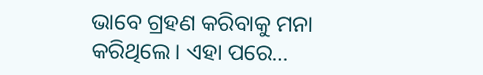ଭାବେ ଗ୍ରହଣ କରିବାକୁ ମନା କରିଥିଲେ। ଏହା ପରେ…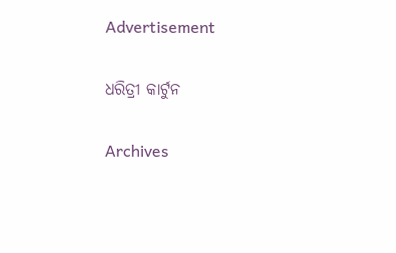Advertisement

ଧରିତ୍ରୀ କାର୍ଟୁନ

Archives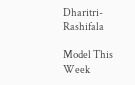Dharitri-Rashifala

Model This Week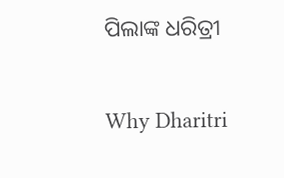ପିଲାଙ୍କ ଧରିତ୍ରୀ

Why Dharitri